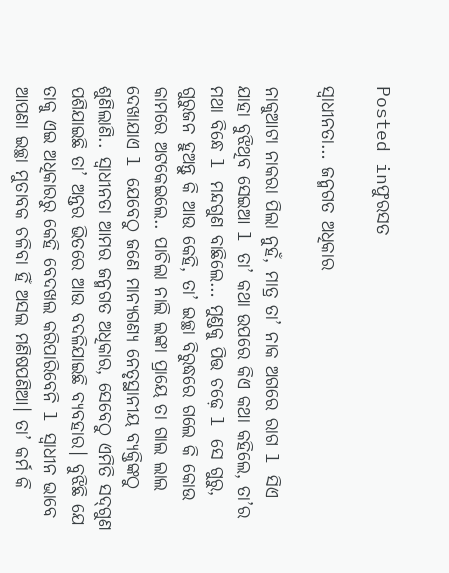Posted inଫୁରସତ

ସ୍ବାଧୀନତା… ଜନ୍ମଗତ ଅଧିକାର

ନାକୁଆଟା ନାକରା ପିଲା ନୁହଁ, ମାତ୍ର ତା’ ନାକ ଅଗରେ ରାଗ l ସିଏ ଯାହା ବୁଝିଥିବ ସେଇଆ l ତା’ କଥା ଉପରେ କିଏ କଥା କହିଲେ, ତା’ର ମଥା ବିନ୍ଧେ l ମନ୍ଦଗୁଣ ବାଛିଲେ… ମୁଣ୍ଡକୁ ପିତ୍ତ ଚଢ଼େ l ସେ ଗୁରୁ, ଗୁରୁଜନ ହୁଅନ୍ତୁ କି ଆଉ କେହି, ତା’ ଇଚ୍ଛା ବିରୁଦ୍ଧରେ ଗଲେ କି କୋଉ କାମରେ ଅଟକେଇଲେ.. ପାଚିଲା ନାଲି ଲଙ୍କା ପ୍ରାୟେ ତା ଗାଲ ଲାଲ ଦେଖାଯାଏ l ଯେବେଠୁ ଜଣେ ମାନ୍ୟଗଣ୍ୟ ନେତୃସ୍ଥାନୀୟ ବ୍ୟକ୍ତିଙ୍କଠୁ ଶୁଣିଲାଣି.. ସ୍ବାଧୀନତା ଆମର ଜନ୍ମଗତ ଅଧିକାର, ସେବେଠୁ ଏମିତି ସଦ୍‌ଗୁଣ ପଶିଯାଇଛି ତା’ ଅନ୍ତର ଭିତରେ ଆଉ ବଦଳିଯାଇଛି ବ୍ୟବହାର। ବୁଝିଛି ଯେ ତାକୁ ଏଇ ଅଧିକାରରୁ କେହି ବେଦଖଲ କରିପାରିବେନି l ସ୍ବାଧୀନ ଭାବେ ଆପଣା ଇଚ୍ଛା ମୁତାବକ ଚଳିବା ହିଁ ଅସଲ ମଣିଷପଣିଆ। ତା’ କର୍ମ କି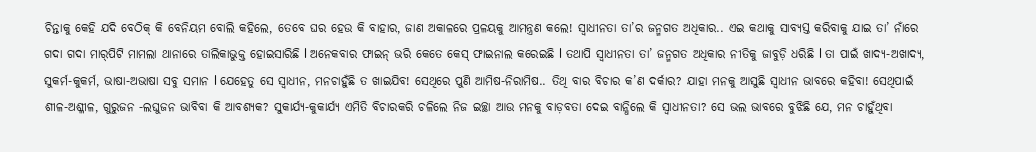ଚିନ୍ତାକୁ କେହି ଯଦି ବେଠିକ୍‌ କି ବେନିୟମ ବୋଲି କହିଲେ, ତେବେ ଘର ହେଉ କି ବାହାର, ଜାଣ ଅକାଳରେ ପ୍ରଳୟକୁ ଆମନ୍ତ୍ରଣ କଲେ! ସ୍ବାଧୀନତା ତା’ର ଜନ୍ମଗତ ଅଧିକାର.. ଏଇ କଥାକୁ ସାବ୍ୟସ୍ତ କରିବାକୁ ଯାଇ ତା’ ନାଁରେ ଗଦା ଗଦା ମାର୍‌ପିଟି ମାମଲା ଥାନାରେ ତାଲିକାଭୁକ୍ତ ହୋଇସାରିଛି l ଅନେକବାର ଫାଇନ୍‌ ଭରି କେତେ କେସ୍‌ ଫାଇନାଲ କରେଇଛି l ତଥାପି ସ୍ବାଧୀନତା ତା’ ଜନ୍ମଗତ ଅଧିକାର ନୀତିକୁ ଜାବୁଡ଼ି ଧରିଛି l ତା ପାଇଁ ଖାଦ୍ୟ-ଅଖାଦ୍ୟ, ସୁକର୍ମ-କୁକର୍ମ, ଭାଷା-ଅଭାଷା ସବୁ ସମାନ l ଯେହେତୁ ସେ ସ୍ବାଧୀନ, ମନଚାହୁଁଛି ତ ଖାଇଯିବ! ସେଥିରେ ପୁଣି ଆମିଷ-ନିରାମିଷ.. ତିଥି ବାର ବିଚାର କ’ଣ ଦର୍କାର? ଯାହା ମନକୁ ଆସୁଛି ସ୍ବାଧୀନ ଭାବରେ କହିବା! ସେଥିପାଇଁ ଶୀଳ-ଅଶ୍ଳୀଳ, ଗୁରୁଜନ -ଲଘୁଜନ ଭାବିବା କି ଆବଶ୍ୟକ? ସୁକାର୍ଯ୍ୟ-କୁକାର୍ଯ୍ୟ ଏମିତି ବିଚାରକରି ଚଳିଲେ ନିଜ ଇଚ୍ଛା ଆଉ ମନକୁ ବାଡ଼ବତା ଦେଇ ବାନ୍ଧିଲେ କି ସ୍ବାଧୀନତା? ସେ ଭଲ ଭାବରେ ବୁଝିଛି ଯେ, ମନ ଚାହୁଁଥିବା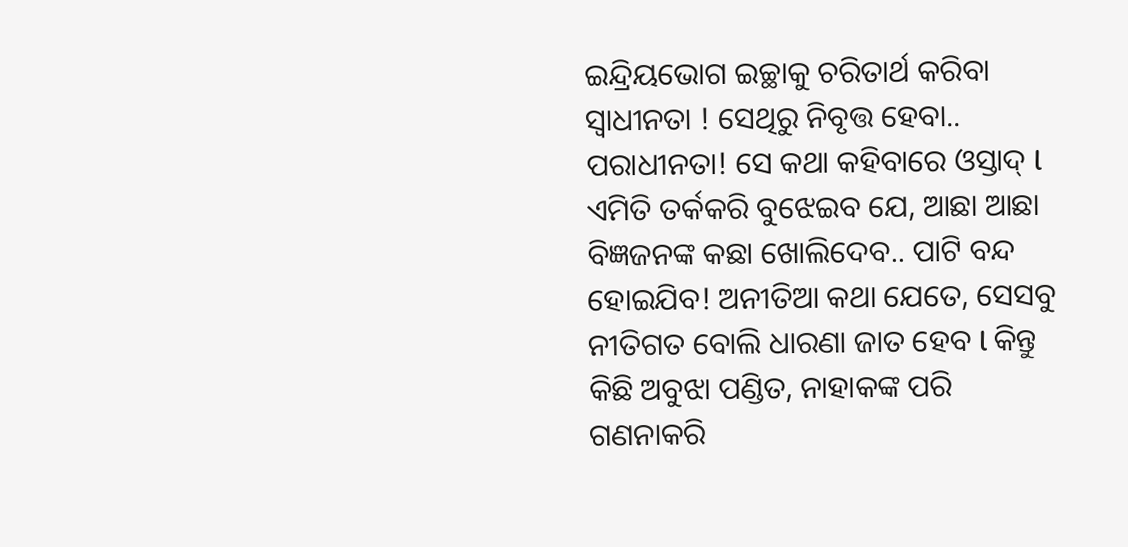ଇନ୍ଦ୍ରିୟଭୋଗ ଇଚ୍ଛାକୁ ଚରିତାର୍ଥ କରିବା ସ୍ବାଧୀନତା ! ସେଥିରୁ ନିବୃତ୍ତ ହେବା.. ପରାଧୀନତା! ସେ କଥା କହିବାରେ ଓସ୍ତାଦ୍‌ l ଏମିତି ତର୍କକରି ବୁଝେଇବ ଯେ, ଆଛା ଆଛା ବିଜ୍ଞଜନଙ୍କ କଛା ଖୋଲିଦେବ.. ପାଟି ବନ୍ଦ ହୋଇଯିବ! ଅନୀତିଆ କଥା ଯେତେ, ସେସବୁ ନୀତିଗତ ବୋଲି ଧାରଣା ଜାତ ହେବ l କିନ୍ତୁ କିଛି ଅବୁଝା ପଣ୍ଡିତ, ନାହାକଙ୍କ ପରି ଗଣନାକରି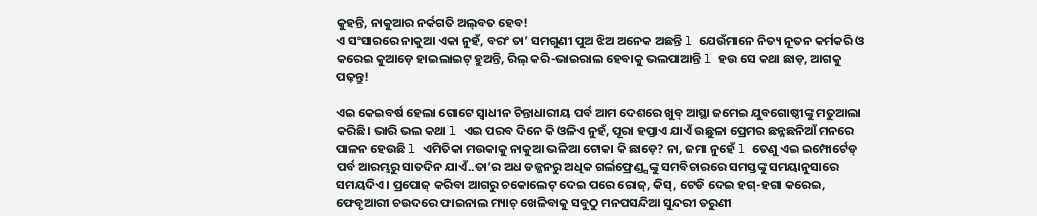କୁହନ୍ତି, ନାକୁଆର ନର୍କଗତି ଅଲ୍‌ବତ ହେବ!
ଏ ସଂସାରରେ ନାକୁଆ ଏକା ନୁହଁ, ବରଂ ତା’ ସମଗୁଣୀ ପୁଅ ଝିଅ ଅନେକ ଅଛନ୍ତି l ଯେଉଁମାନେ ନିତ୍ୟ ନୂତନ କର୍ମକରି ଓ କରେଇ କୁଆଡ଼େ ହାଇଲାଇଟ୍‌ ହୁଅନ୍ତି, ରିଲ୍‌ କରି-ଭାଇରାଲ ହେବାକୁ ଭଲପାଆନ୍ତି l ହଉ ସେ କଥା ଛାଡ଼, ଆଗକୁ ପଢ଼ନ୍ତୁ!

ଏଇ କେଇବର୍ଷ ହେଲା ଗୋଟେ ସ୍ବାଧୀନ ଚିନ୍ତାଧାରୀୟ ପର୍ବ ଆମ ଦେଶରେ ଖୁବ୍‌ ଆସ୍ଥା ଜମେଇ ଯୁବଗୋଷ୍ଠୀଙ୍କୁ ମତୁଆଲା କରିଛି। ଭାରି ଭଲ କଥା l ଏଇ ପରବ ଦିନେ କି ଓଳିଏ ନୁହଁ, ପୂରା ହପ୍ତାଏ ଯାଏଁ ଉଛୁଳା ପ୍ରେମର ଛନ୍ନଛନିଆଁ ମନରେ ପାଳନ ହେଉଛି l ଏମିତିକା ମଉକାକୁ ନାକୁଆ ଭଳିଆ ଟୋକା କି ଛାଡ଼େ? ନା, ଜମା ନୁହେଁ l ତେଣୁ ଏଇ ଇମ୍ପୋର୍ଟେଡ୍‌ ପର୍ବ ଆରମ୍ଭରୁ ସାତଦିନ ଯାଏଁ..ତା’ର ଅଧ ଡଜ୍ଜନରୁ ଅଧିକ ଗର୍ଲଫ୍ରେଣ୍ଡ୍ସଙ୍କୁ ସମବିଚାରରେ ସମସ୍ତଙ୍କୁ ସମୟାନୁସାରେ ସମୟଦିଏ। ପ୍ରପୋଜ୍‌ କରିବା ଆଗରୁ ଚକୋଲେଟ୍‌ ଦେଇ ପରେ ରୋଜ୍‌, କିସ୍‌, ଟେଡି ଦେଇ ହଗ୍‌-ହଗା କରେଇ, ଫେବୃଆରୀ ଚଉଦରେ ଫାଇନାଲ ମ୍ୟାଚ୍‌ ଖେଳିବାକୁ ସବୁଠୁ ମନପସନ୍ଦିଆ ସୁନ୍ଦରୀ ତରୁଣୀ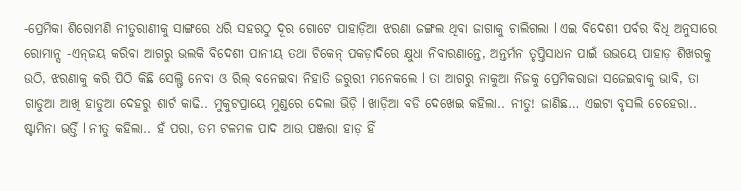-ପ୍ରେମିକା ଶିରୋମଣି ନୀତୁରାଣୀକୁ ସାଙ୍ଗରେ ଧରି ସହରଠୁ ଦୂର ଗୋଟେ ପାହାଡ଼ିଆ ଝରଣା ଜଙ୍ଗଲ ଥିବା ଜାଗାକୁ ଚାଲିଗଲା l ଏଇ ବିଦେଶୀ ପର୍ବର ବିଧି ଅନୁସାରେ ରୋମାନ୍ସ -ଏନ୍‌ଜୟ କରିବା ଆଗରୁ ଭଲକି ବିଦେଶୀ ପାନୀୟ ତଥା ଚିକେନ୍‌ ପକଡ଼ାଦିରେ କ୍ଷୁଧା ନିବାରଣାନ୍ତେ, ଅନ୍ତର୍ମନ ତୃପ୍ତିସାଧନ ପାଇଁ ଉଭୟେ ପାହାଡ଼ ଶିଖରକୁ ଉଠି, ଝରଣାକୁ କରି ପିଠି କିଛି ସେଲ୍ଫି ନେବା ଓ ରିଲ୍‌ ବନେଇବା ନିହାତି ଜରୁରୀ ମନେକଲେ l ତା ଆଗରୁ ନାକୁଆ ନିଜକୁ ପ୍ରେମିକରାଜା ସଜେଇବାକୁ ଭାବି, ତା ଗାଡୁଆ ଆଖି ହାଡୁଆ ଦେହରୁ ଶାର୍ଟ କାଢି.. ମୁକୁଟପ୍ରାୟେ ମୁଣ୍ଡରେ ଦେଲା ଭିଡ଼ି l ଖାଡ଼ିଆ ବଡି ଦେଖେଇ କହିଲା.. ନୀତୁ! ଜାଣିଛ… ଏଇଟା ବୃସଲି ଚେହେରା.. ଷ୍ଟାମିନା ଭର୍ତ୍ତି l ନୀତୁ କହିଲା.. ହଁ ପରା, ତମ ଟଳମଳ ପାଦ ଆଉ ପଞ୍ଜରା ହାଡ଼ ହିଁ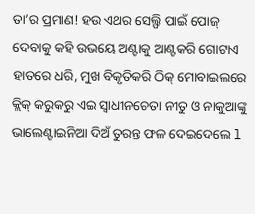ତା’ର ପ୍ରମାଣ! ହଉ ଏଥର ସେଲ୍ଫି ପାଇଁ ପୋଜ୍‌ ଦେବାକୁ କହି ଉଭୟେ ଅଣ୍ଟାକୁ ଆଣ୍ଟକରି ଗୋଟାଏ ହାତରେ ଧରି, ମୁଖ ବିକୃତିକରି ଠିକ୍‌ ମୋବାଇଲରେ କ୍ଲିକ୍‌ କରୁକରୁ ଏଇ ସ୍ବାଧୀନଚେତା ନୀତୁ ଓ ନାକୁଆଙ୍କୁ ଭାଲେଣ୍ଟାଇନିଆ ଦିଅଁ ତୁରନ୍ତ ଫଳ ଦେଇଦେଲେ l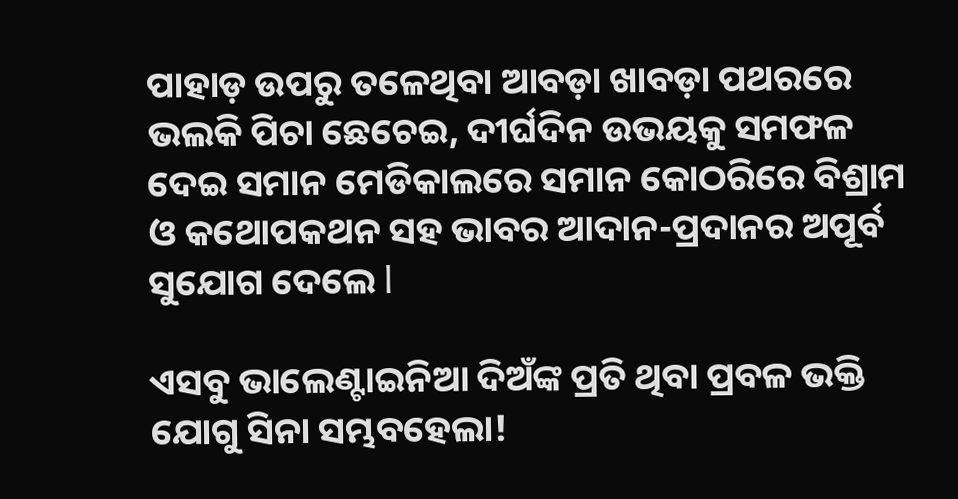ପାହାଡ଼ ଉପରୁ ତଳେଥିବା ଆବଡ଼ା ଖାବଡ଼ା ପଥରରେ ଭଲକି ପିଚା ଛେଚେଇ, ଦୀର୍ଘଦିନ ଉଭୟକୁ ସମଫଳ ଦେଇ ସମାନ ମେଡିକାଲରେ ସମାନ କୋଠରିରେ ବିଶ୍ରାମ ଓ କଥୋପକଥନ ସହ ଭାବର ଆଦାନ-ପ୍ରଦାନର ଅପୂର୍ବ ସୁଯୋଗ ଦେଲେ l

ଏସବୁ ଭାଲେଣ୍ଟାଇନିଆ ଦିଅଁଙ୍କ ପ୍ରତି ଥିବା ପ୍ରବଳ ଭକ୍ତି ଯୋଗୁ ସିନା ସମ୍ଭବହେଲା!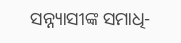ସନ୍ନ୍ୟାସୀଙ୍କ ସମାଧି-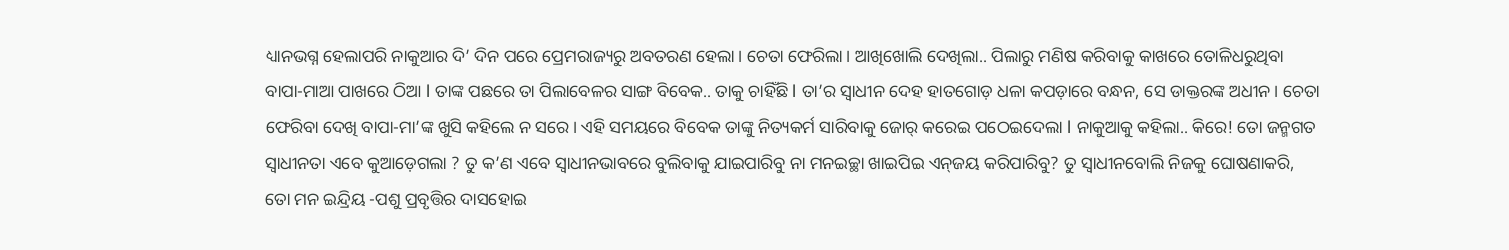ଧ୍ୟାନଭଗ୍ନ ହେଲାପରି ନାକୁଆର ଦି’ ଦିନ ପରେ ପ୍ରେମରାଜ୍ୟରୁ ଅବତରଣ ହେଲା। ଚେତା ଫେରିଲା। ଆଖିଖୋଲି ଦେଖିଲା.. ପିଲାରୁ ମଣିଷ କରିବାକୁ କାଖରେ ତୋଳିଧରୁଥିବା ବାପା-ମାଆ ପାଖରେ ଠିଆ l ତାଙ୍କ ପଛରେ ତା ପିଲାବେଳର ସାଙ୍ଗ ବିବେକ.. ତାକୁ ଚାହିଁଛି l ତା’ର ସ୍ବାଧୀନ ଦେହ ହାତଗୋଡ଼ ଧଳା କପଡ଼ାରେ ବନ୍ଧନ, ସେ ଡାକ୍ତରଙ୍କ ଅଧୀନ। ଚେତା ଫେରିବା ଦେଖି ବାପା-ମା’ଙ୍କ ଖୁସି କହିଲେ ନ ସରେ। ଏହି ସମୟରେ ବିବେକ ତାଙ୍କୁ ନିତ୍ୟକର୍ମ ସାରିବାକୁ ଜୋର୍‌ କରେଇ ପଠେଇଦେଲା l ନାକୁଆକୁ କହିଲା.. କିରେ! ତୋ ଜନ୍ମଗତ ସ୍ବାଧୀନତା ଏବେ କୁଆଡ଼େଗଲା ? ତୁ କ’ଣ ଏବେ ସ୍ବାଧୀନଭାବରେ ବୁଲିବାକୁ ଯାଇପାରିବୁ ନା ମନଇଚ୍ଛା ଖାଇପିଇ ଏନ୍‌ଜୟ କରିପାରିବୁ? ତୁ ସ୍ବାଧୀନବୋଲି ନିଜକୁ ଘୋଷଣାକରି, ତୋ ମନ ଇନ୍ଦ୍ରିୟ -ପଶୁ ପ୍ରବୃତ୍ତିର ଦାସହୋଇ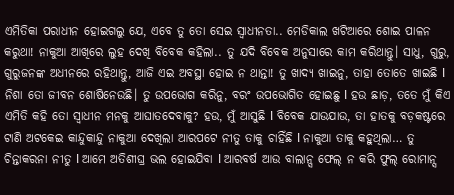ଏମିତିକା ପରାଧୀନ ହୋଇଗଲୁ ଯେ, ଏବେ ତୁ ତୋ ସେଇ ସ୍ବାଧୀନତା.. ମେଡିକାଲ ଖଟିଆରେ ଶୋଇ ପାଳନ କରୁଥା! ନାକୁଆ ଆଖିରେ ଲୁହ ଦେଖି ବିବେକ କହିଲା.. ତୁ ଯଦି ବିବେକ ଅନୁସାରେ କାମ କରିଥାନ୍ତୁ। ସାଧୁ, ଗୁରୁ, ଗୁରୁଜନଙ୍କ ଅଧୀନରେ ରହିଥାନ୍ତୁ, ଆଜି ଏଇ ଅବସ୍ଥା ହୋଇ ନ ଥାନ୍ତା! ତୁ ଖାଦ୍ୟ ଖାଇନୁ, ତାହା ତୋତେ ଖାଇଛି l ନିଶା ତୋ ଜୀବନ ଶୋଷିନେଉଛି। ତୁ ଉପଭୋଗ କରିନୁ, ବରଂ ଉପଭୋଗିତ ହୋଇଛୁ l ହଉ ଛାଡ଼, ତତେ ମୁଁ କିଏ ଏମିତି କହି ତୋ ସ୍ବାଧୀନ ମନକୁ ଆଘାତଦେବାକୁ? ହଉ, ମୁଁ ଆସୁଛି l ବିବେକ ଯାଉଯାଉ, ତା ହାତକୁ ବଡ଼କଷ୍ଟରେ ଟାଣି ଅଟକେଇ କାନ୍ଦୁକାନ୍ଦୁ ନାକୁଆ ଦେଖିଲା ଆରପଟେ ନୀତୁ ତାକୁ ଚାହିଁଛି l ନାକୁଆ ତାକୁ କହୁଥିଲା… ତୁ ଚିନ୍ତାକରନା ନୀତୁ l ଆମେ ଅତିଶୀଘ୍ର ଭଲ ହୋଇଯିବା l ଆରବର୍ଷ ଆଉ ବାଲାନ୍ସ ଫେଲ୍‌ ନ କରି ଫୁଲ୍‌ ରୋମାନ୍ସ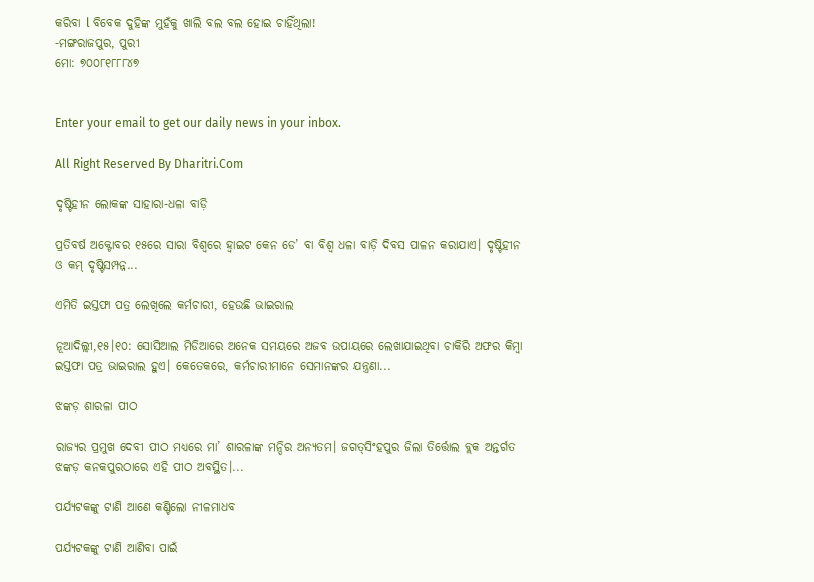କରିବା l ବିବେକ ଦୁହିଙ୍କ ମୁହଁକୁ ଖାଲି ବଲ ବଲ ହୋଇ ଚାହିଁଥିଲା!
-ମଙ୍ଗରାଜପୁର, ପୁରୀ
ମୋ: ୭୦୦୮୧୮୮୮୪୭


Enter your email to get our daily news in your inbox.

All Right Reserved By Dharitri.Com

ଦୃଷ୍ଟିହୀନ ଲୋକଙ୍କ ସାହାରା-ଧଳା ବାଡ଼ି

ପ୍ରତିବର୍ଷ ଅକ୍ଟୋବର ୧୫ରେ ସାରା ବିଶ୍ୱରେ ହ୍ବାଇଟ କେନ ଡେ’ ବା ବିଶ୍ୱ ଧଳା ବାଡ଼ି ଦିବସ ପାଳନ କରାଯାଏ। ଦୃଷ୍ଟିହୀନ ଓ କମ୍‌ ଦୃଷ୍ଟିସମ୍ପନ୍ନ...

ଏମିତି ଇସ୍ତଫା ପତ୍ର ଲେଖିଲେ କର୍ମଚାରୀ, ହେଉଛି ଭାଇରାଲ

ନୂଆଦିଲ୍ଲୀ,୧୫।୧୦: ସୋସିଆଲ ମିଡିଆରେ ଅନେକ ସମୟରେ ଅଜବ ଉପାୟରେ ଲେଖାଯାଇଥିବା ଚାକିରି ଅଫର କିମ୍ବା ଇସ୍ତଫା ପତ୍ର ଭାଇରାଲ ହୁଏ। କେତେକରେ, କର୍ମଚାରୀମାନେ ସେମାନଙ୍କର ଯନ୍ତ୍ରଣା...

ଝଙ୍କଡ଼ ଶାରଳା ପୀଠ

ରାଜ୍ୟର ପ୍ରମୁଖ ଦେବୀ ପୀଠ ମଧ୍ୟରେ ମା’ ଶାରଳାଙ୍କ ମନ୍ଦିର ଅନ୍ୟତମ। ଜଗତ୍‌ସିଂହପୁର ଜିଲା ତିର୍ତ୍ତୋଲ ବ୍ଲକ ଅନ୍ତର୍ଗତ ଝଙ୍କଡ଼ କନକପୁରଠାରେ ଏହି ପୀଠ ଅବସ୍ଥିତ।...

ପର୍ଯ୍ୟଟକଙ୍କୁ ଟାଣି ଆଣେ କଣ୍ଟିଲୋ ନୀଳମାଧବ

ପର୍ଯ୍ୟଟକଙ୍କୁ ଟାଣି ଆଣିବା ପାଇଁ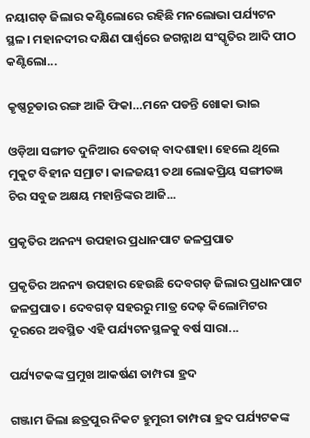ନୟାଗଡ଼ ଜିଲାର କଣ୍ଟିଲୋରେ ରହିଛି ମନଲୋଭା ପର୍ଯ୍ୟଟନ ସ୍ଥଳ। ମହାନଦୀର ଦକ୍ଷିଣ ପାର୍ଶ୍ୱରେ ଜଗନ୍ନାଥ ସଂସ୍କୃତିର ଆଦି ପୀଠ କଣ୍ଟିଲୋ...

କୃଷ୍ଣଚୂଡାର ରଙ୍ଗ ଆଜି ଫିକା…ମନେ ପଡନ୍ତି ଖୋକା ଭାଇ

ଓଡ଼ିଆ ସଙ୍ଗୀତ ଦୁନିଆର ବେତାଜ୍‌ ବାଦଶାହା। ହେଲେ ଥିଲେ ମୁକୁଟ ବିହୀନ ସମ୍ରାଟ। କାଳଜୟୀ ତଥା ଲୋକପ୍ରିୟ ସଙ୍ଗୀତଜ୍ଞ ଚିର ସବୁଜ ଅକ୍ଷୟ ମହାନ୍ତିଙ୍କର ଆଜି...

ପ୍ରକୃତିର ଅନନ୍ୟ ଉପହାର ପ୍ରଧାନପାଟ ଜଳପ୍ରପାତ

ପ୍ରକୃତିର ଅନନ୍ୟ ଉପହାର ହେଉଛି ଦେବଗଡ଼ ଜିଲାର ପ୍ରଧାନପାଟ ଜଳପ୍ରପାତ। ଦେବଗଡ଼ ସହରରୁ ମାତ୍ର ଦେଢ଼ କିଲୋମିଟର ଦୂରରେ ଅବସ୍ଥିତ ଏହି ପର୍ଯ୍ୟଟନସ୍ଥଳକୁ ବର୍ଷ ସାରା...

ପର୍ଯ୍ୟଟକଙ୍କ ପ୍ରମୁଖ ଆକର୍ଷଣ ତାମ୍ପରା ହ୍ରଦ

ଗଞ୍ଜାମ ଜିଲା ଛତ୍ରପୁର ନିକଟ ହୁମୁରୀ ତାମ୍ପରା ହ୍ରଦ ପର୍ଯ୍ୟଟକଙ୍କ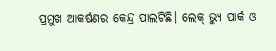ପ୍ରମୁଖ ଆକର୍ଷଣର କେନ୍ଦ୍ର ପାଲଟିଛି। ଲେକ୍‌ ଭ୍ୟୁ ପାର୍କ ଓ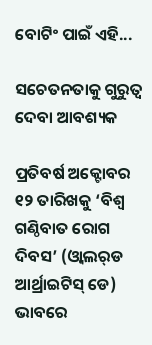ବୋଟିଂ ପାଇଁ ଏହି...

ସଚେତନତାକୁ ଗୁରୁତ୍ୱ ଦେବା ଆବଶ୍ୟକ

ପ୍ରତିବର୍ଷ ଅକ୍ଟୋବର ୧୨ ତାରିଖକୁ ‘ବିଶ୍ୱ ଗଣ୍ଠିବାତ ରୋଗ ଦିବସ’ (ଓ୍ବାଲର୍‌ଡ ଆର୍ଥ୍ରାଇଟିସ୍‌ ଡେ) ଭାବରେ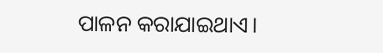ପାଳନ କରାଯାଇଥାଏ।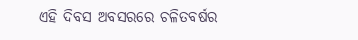ଏହି ଦିବସ ଅବସରରେ ଚଳିତବର୍ଷର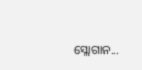ସ୍ଲୋଗାନ...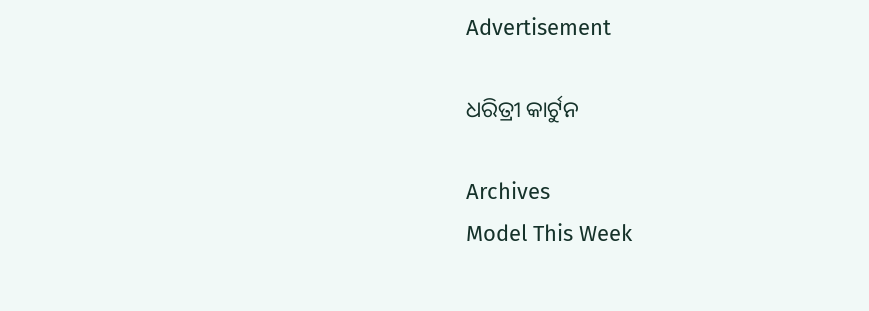Advertisement

ଧରିତ୍ରୀ କାର୍ଟୁନ

Archives
Model This Week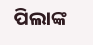ପିଲାଙ୍କ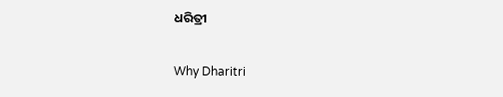ଧରିତ୍ରୀ

Why Dharitri